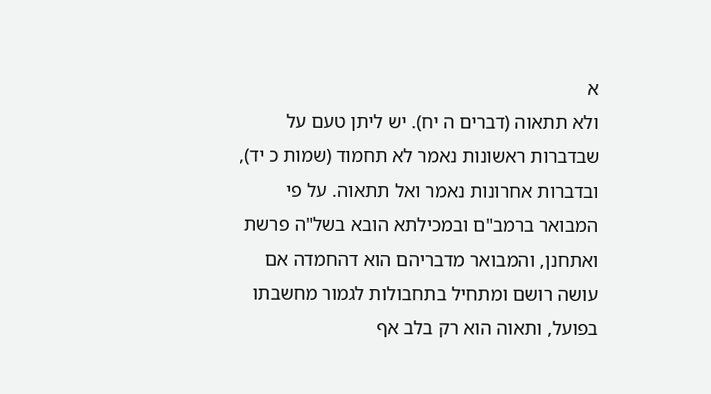א
ולא תתאוה (דברים ה יח). יש ליתן טעם על שבדברות ראשונות נאמר לא תחמוד (שמות כ יד), ובדברות אחרונות נאמר ואל תתאוה. על פי המבואר ברמב"ם ובמכילתא הובא בשל"ה פרשת ואתחנן, והמבואר מדבריהם הוא דהחמדה אם עושה רושם ומתחיל בתחבולות לגמור מחשבתו בפועל, ותאוה הוא רק בלב אף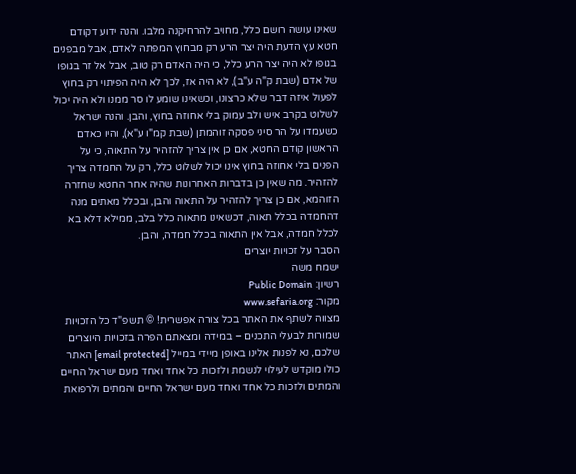שאינו עושה רושם כלל, מחויב להרחיקנה מלבו. והנה ידוע דקודם חטא עץ הדעת היה יצר הרע רק מבחוץ המפתה לאדם, אבל מבפנים בגופו לא היה יצר הרע כלל, כי היה האדם רק טוב, אבל אל זר בגופו של אדם (שבת ק"ה ע"ב), לא היה אז, לכך לא היה הפיתוי רק בחוץ לפעול איזה דבר שלא כרצונו, וכשאינו שומע לו סר ממנו ולא היה יכול לשלוט בקרב איש ולב עמוק בלי אחוזה בחוץ, והבן. והנה ישראל כשעמדו על הר סיני פסקה זוהמתן (שבת קמ"ו ע"א), והיו כאדם הראשון קודם החטא, אם כן אין צריך להזהיר על התאוה, כי על הפנים בלי אחוזה בחוץ אינו יכול לשלוט כלל, רק על החמדה צריך להזהיר. מה שאין כן בדברות האחרונות שהיה אחר החטא שחזרה הזוהמא, אם כן צריך להזהיר על התאוה והבן, ובכלל מאתים מנה דהחמדה בכלל תאוה, דכשאינו מתאוה כלל בלב, ממילא דלא בא לכלל חמדה, אבל אין התאוה בכלל חמדה, והבן.
הסבר על זכויות יוצרים
ישמח משה
רשיון: Public Domain
מקור: www.sefaria.org
מצווה לשתף את האתר בכל צורה אפשרית! © תשפ"ד כל הזכויות שמורות לבעלי התכנים – במידה ומצאתם הפרה בזכויות היוצרים שלכם, נא לפנות אלינו באופן מיידי במייל [email protected] האתר כולו מוקדש לעילוי לנשמת ולזכות כל אחד ואחד מעם ישראל החיים והמתים ולזכות כל אחד ואחד מעם ישראל החיים והמתים ולרפואת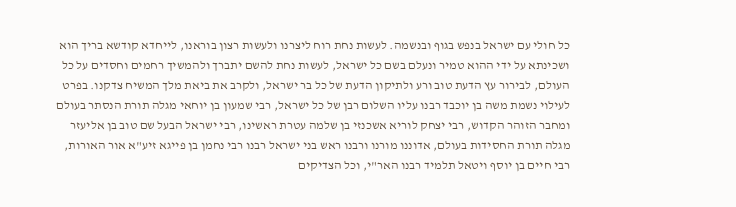כל חולי עם ישראל בנפש בגוף ובנשמה. לעשות נחת רוח ליצרנו ולעשות רצון בוראנו, לייחדא קודשא בריך הוא ושכינתא על ידי ההוא טמיר ונעלם בשם כל ישראל, לעשות נחת להשם יתברך ולהמשיך רחמים וחסדים על כל העולם, לבירור עץ הדעת טוב ורע ולתיקון הדעת של כל בר ישראל, ולקרב את ביאת מלך המשיח צדקנו. בפרט לעילוי נשמת משה בן יוכבד רבנו עליו השלום רבן של כל ישראל, רבי שמעון בן יוחאי מגלה תורת הנסתר בעולם ומחבר הזוהר הקדוש, רבי יצחק לוריא אשכנזי בן שלמה עטרת ראשינו, רבי ישראל הבעל שם טוב בן אליעזר מגלה תורת החסידות בעולם, אדוננו מורנו ורבנו ראש בני ישראל רבנו רבי נחמן בן פייגא זיע"א אור האורות, רבי חיים בן יוסף ויטאל תלמיד רבנו האר"י, וכל הצדיקים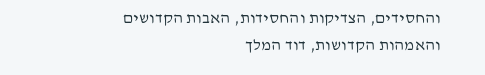והחסידים, הצדיקות והחסידות, האבות הקדושים והאמהות הקדושות, דוד המלך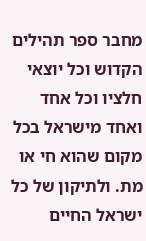מחבר ספר תהילים הקדוש וכל יוצאי חלציו וכל אחד ואחד מישראל בכל מקום שהוא חי או מת. ולתיקון של כל ישראל החיים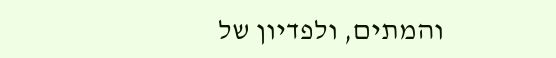והמתים, ולפדיון של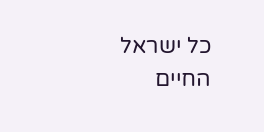כל ישראל החיים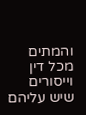והמתים מכל דין וייסורים שיש עליהם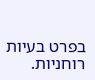בפרט בעיות רוחניות.